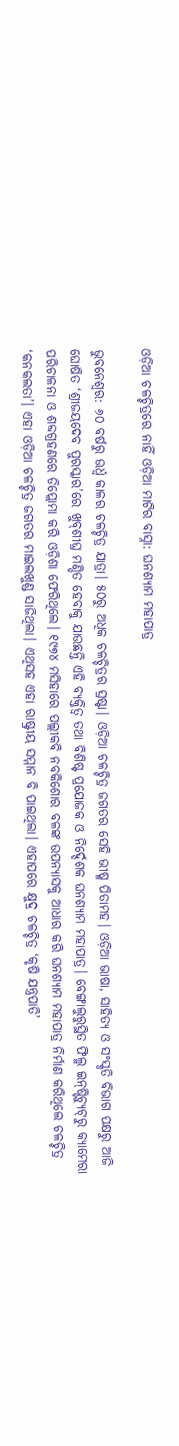ଓଡ଼ିଆ ଚଳଚ୍ଚିତ୍ରରେ ନାହିଁ ଓଡ଼ିଆ ମାଟିର ବାସ୍ନା: ଘନଶ୍ୟାମ ମହାପାତ୍ର

ଭୁ‌ବନେଶ୍ୱର: ୬୦ ବର୍ଷରୁ ଊର୍ଧ୍ବ କାଳର ଚଳଚ୍ଚିତ୍ର ଯାତ୍ରା। ୫୦ରୁ ଅଧିକ ଚଳଚ୍ଚିତ୍ରର ସ୍ରଷ୍ଟା। ଓଡ଼ିଆ ଚଳଚ୍ଚିତ୍ର ଜଗତର ସେହି ଭୀଷ୍ମ ପିତାମହ। ଓଡ଼ିଆ ଭାଷା, ସାହିତ୍ୟ ଓ ସଂସ୍କୃତି ବିଭାଗ ପକ୍ଷରୁ ଆଜି ଘୋଷିତ ‘ଶ୍ରୀଜୟଦେବ ପୁରସ୍କାର’ରେ ଖୁବ୍‌ଶୀଘ୍ର ମଣ୍ଡିତ ହେବାକୁ ଯାଉଛନ୍ତି ଏହି ବ୍ୟକ୍ତିତ୍ବ ତଥା ବିଶିଷ୍ଟ ପ୍ରଯୋଜକ ଓ ନିର୍ଦ୍ଦେଶକ ଘନଶ୍ୟାମ ମହାପାତ୍ର। ବେଙ୍ଗାଲୁରୁସ୍ଥିତ ଫିଲ୍ମ ଇନ୍‌ଷ୍ଟିଚ୍ୟୁଟ୍‌ରୁ କ୍ୟାମେରା ପରିଚାଳନା ଓ ଶବ୍ଦଗ୍ରହଣରେ ଡିପ୍ଲୋମା କରି ଓଡ଼ିଶା ଫେରିଥିଲେ। ୧୯୭୪ ମସିହାରେ ପଲ୍ଲୀକବି ନବକିଶୋର ବଳଙ୍କ ଉପନ୍ୟାସକୁ ଆଧାର କରି ଘନଶ୍ୟାମ ମହାପାତ୍ର ନିର୍ମାଣ କରିଥିଲେ ଚଳଚ୍ଚିତ୍ର ‘କନକଲତା’। ଏହା ଓଡ଼ିଆ ଚଳଚ୍ଚିତ୍ର ଜଗତର ମାଇଲଖୁଣ୍ଡ ସାଜିଥିଲା। ଏଥିସହ ଏହା ରାଷ୍ଟ୍ରୀୟ ସମ୍ମାନ ବି ପାଇଥିଲା। ଏହାପରେ କ୍ଷୁଦ୍ର ଚଳଚ୍ଚିତ୍ର ‘କୃଷି ଯନ୍ତ୍ରପାତି’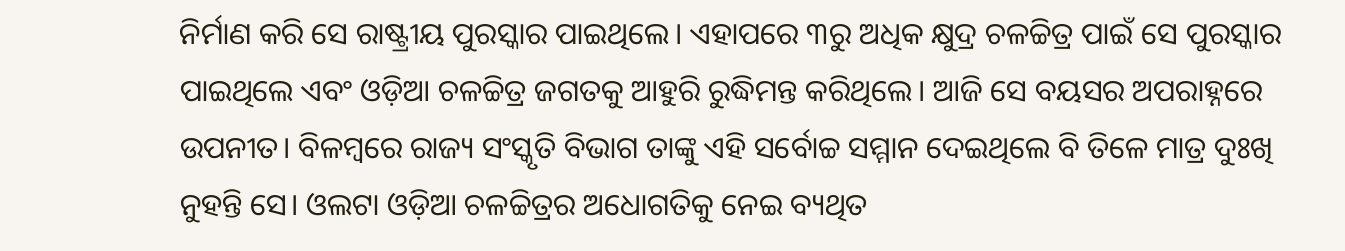ନିର୍ମାଣ କରି ସେ ରାଷ୍ଟ୍ରୀୟ ପୁରସ୍କାର ପାଇଥିଲେ। ଏହାପରେ ୩ରୁ ଅଧିକ କ୍ଷୁଦ୍ର ଚଳଚ୍ଚିତ୍ର ପାଇଁ ସେ ପୁରସ୍କାର ପାଇଥିଲେ ଏବଂ ଓଡ଼ିଆ ଚଳଚ୍ଚିତ୍ର ଜଗତକୁ ଆହୁରି ରୁଦ୍ଧିମନ୍ତ କରିଥି‌ଲେ। ଆଜି ସେ ବୟସର ଅପରାହ୍ନରେ ଉପନୀତ। ବିଳମ୍ବରେ ରାଜ୍ୟ ସଂସ୍କୃତି ବିଭାଗ ତାଙ୍କୁ ଏହି ସର୍ବୋଚ୍ଚ ସମ୍ମାନ ଦେଇଥିଲେ ବି ତିଳେ ମାତ୍ର ଦୁଃଖି ନୁହନ୍ତି ସେ। ଓଲଟା ଓଡ଼ିଆ ଚଳଚ୍ଚିତ୍ରର ଅଧୋଗତିକୁ ନେଇ ବ୍ୟଥିତ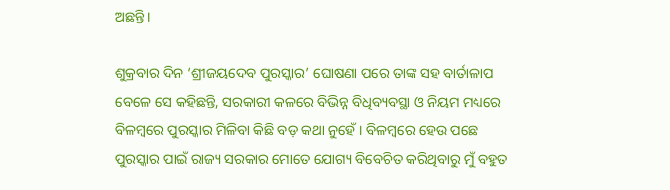ଅଛନ୍ତି।

ଶୁକ୍ରବାର ଦିନ ‘ଶ୍ରୀଜୟଦେବ ପୁରସ୍କାର’ ଘୋଷଣା ପରେ ତାଙ୍କ ସହ ବାର୍ତାଳାପ ବେଳେ ସେ କହିଛନ୍ତି, ସରକାରୀ କଳରେ ବିଭିନ୍ନ ବିଧିବ୍ୟବସ୍ଥା ଓ ନିୟମ ମଧ୍ୟରେ ବିଳମ୍ବରେ ପୁରସ୍କାର ମିଳିବା କିଛି ବଡ଼ କଥା ନୁହେଁ। ବିଳମ୍ବରେ ହେଉ ପଛେ ପୁରସ୍କାର ପାଇଁ ରାଜ୍ୟ ସରକାର ମୋତେ ଯୋଗ୍ୟ ବିବେଚିତ କରିଥିବାରୁ ମୁଁ ବହୁତ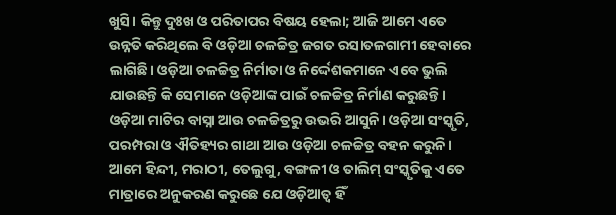ଖୁସି। କିନ୍ତୁ ଦୁଃଖ ଓ ପରିତାପର ବିଷୟ ହେଲା; ଆଜି ଆମେ ଏତେ ଉନ୍ନତି କରିଥିଲେ ବି ଓଡ଼ିଆ ଚଳଚ୍ଚିତ୍ର ଜଗତ ରସାତଳଗାମୀ ହେବାରେ ଲାଗିଛି। ଓଡ଼ିଆ ଚଳଚ୍ଚିତ୍ର ନିର୍ମାତା ଓ ନିର୍ଦ୍ଦେଶକମାନେ ଏବେ ଭୁଲି ଯାଉଛନ୍ତି କି ସେମାନେ ଓଡ଼ିଆଙ୍କ ପାଇଁ ଚଳଚ୍ଚିତ୍ର ନିର୍ମାଣ କରୁଛନ୍ତି। ଓଡ଼ିଆ ମାଟିର ବାସ୍ନା ଆଉ ଚଳଚ୍ଚିତ୍ରରୁ ଉଭରି ଆସୁନି। ଓଡ଼ିଆ ସଂସ୍କୃତି, ପରମ୍ପରା ଓ ଐତିହ୍ୟର ଗାଥା ଆଉ ଓଡ଼ିଆ ଚଳଚ୍ଚିତ୍ର ବହନ କରୁନି। ଆମେ ହିନ୍ଦୀ, ମରାଠୀ, ତେଲୁଗୁ, ବଙ୍ଗଳୀ ଓ ତାଲିମ୍‌ ସଂସ୍କୃତିକୁ ଏତେ ମାତ୍ରାରେ ଅନୁକରଣ କରୁଛେ ଯେ ଓଡ଼ିଆତ୍ବ ହିଁ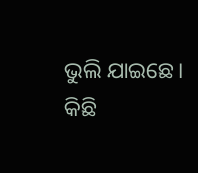ଭୁଲି ଯାଇଛେ। କିଛି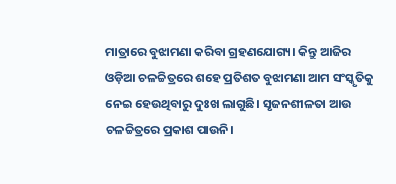ମାତ୍ରାରେ ବୁଝାମଣା କରିବା ଗ୍ରହଣଯୋଗ୍ୟ। କିନ୍ତୁ ଆଜିର ଓଡ଼ିଆ ଚଳଚ୍ଚିତ୍ରରେ ଶହେ ପ୍ରତିଶତ ବୁଝାମଣା ଆମ ସଂସ୍କୃତିକୁ ନେଇ ହେଉଥିବାରୁ ଦୁଃଖ ଲାଗୁଛି। ସୃଜନଶୀଳତା ଆଉ ଚଳଚ୍ଚିତ୍ରରେ ପ୍ରକାଶ ପାଉନି।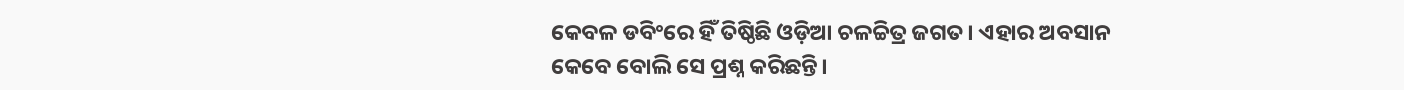କେବଳ ଡବିଂରେ ହିଁ ତିଷ୍ଠିଛି ଓଡ଼ିଆ ଚଳଚ୍ଚିତ୍ର ଜଗତ। ଏହାର ଅବସାନ କେବେ ବୋଲି ସେ ପ୍ରଶ୍ନ କରିଛନ୍ତି।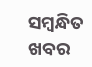ସମ୍ବନ୍ଧିତ ଖବର